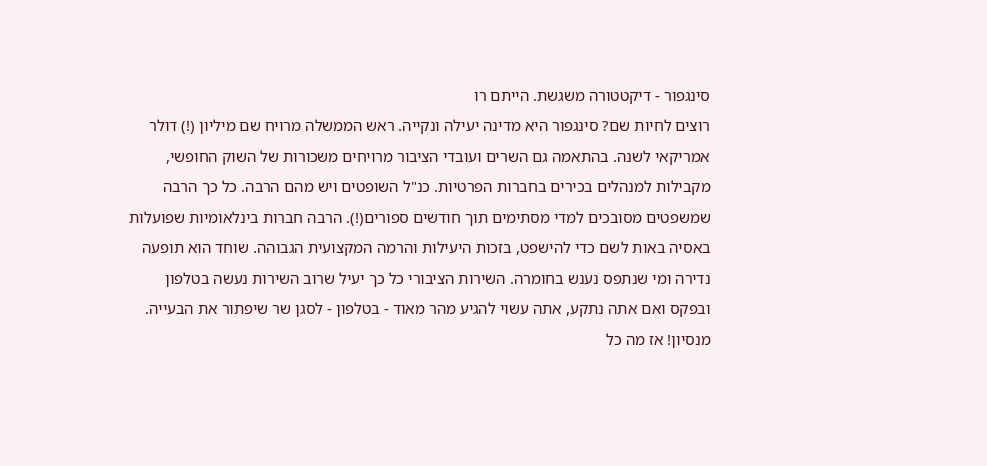סינגפור - דיקטטורה משגשת. הייתם רו
רוצים לחיות שם? סינגפור היא מדינה יעילה ונקייה. ראש הממשלה מרויח שם מיליון (!) דולר אמריקאי לשנה. בהתאמה גם השרים ועובדי הציבור מרויחים משכורות של השוק החופשי, מקבילות למנהלים בכירים בחברות הפרטיות. כנ"ל השופטים ויש מהם הרבה. כל כך הרבה שמשפטים מסובכים למדי מסתימים תוך חודשים ספורים(!). הרבה חברות בינלאומיות שפועלות באסיה באות לשם כדי להישפט, בזכות היעילות והרמה המקצועית הגבוהה. שוחד הוא תופעה נדירה ומי שנתפס נענש בחומרה. השירות הציבורי כל כך יעיל שרוב השירות נעשה בטלפון ובפקס ואם אתה נתקע, אתה עשוי להגיע מהר מאוד - בטלפון - לסגן שר שיפתור את הבעייה. מנסיון! אז מה כל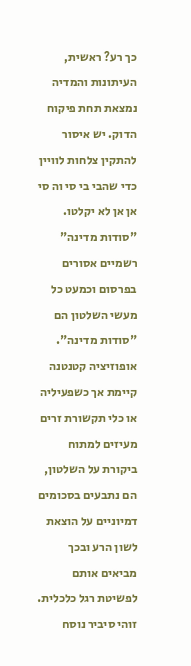כך רע? ראשית, העיתונות והמדיה נמצאת תחת פיקוח הדוק. יש איסור להתקין צלחות לוויין כדי שהבי בי סי וה סי אן אן לא יקלטו. "סודות מדינה" רשמיים אסורים בפרסום וכמעט כל מעשי השלטון הם "סודות מדינה". אופוזיציה קטנטנה קיימת אך כשפעיליה או כלי תקשורת זרים מעיזים למתוח ביקורת על השלטון, הם נתבעים בסכומים דמיוניים על הוצאת לשון הרע ובכך מביאים אותם לפשיטת רגל כלכלית. זוהי סיביר נוסח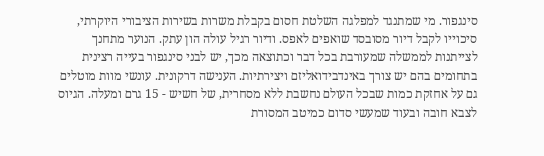סינגפור. מי שמתנגד למפלגה השלטת חסום בקבלת משרות בשירות הציבורי היוקרתי, סיכוייו לקבל דיור מסובסד שואפים לאפס. ודיור רגיל עולה הון עתק. הנוער מתחנך לצייתנות לממשלה שמעורבת בכל דבר וכתוצאה מכך, יש לבני סינגפור בעייה רצינית בתחומים בהם יש צורך באינדבידואליזם ויצירתיות. הענישה דרקונית. עונשי מוות מוטלים גם על אחזקת כמות שבכל העולם נחשבת ללא מסחרית, של חשיש - 15 גרם ומעלה. הגיוס לצבא חובה ובעוד שמעשי סדום כמיטב המסורת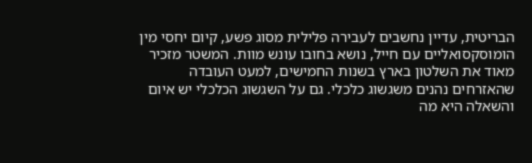הבריטית, עדיין נחשבים לעבירה פלילית מסוג פשע, קיום יחסי מין הומוסקסואליים עם חייל, נושא בחובו עונש מוות. המשטר מזכיר מאוד את השלטון בארץ בשנות החמישים, למעט העובדה שהאזרחים נהנים משגשוג כלכלי. גם על השגשוג הכלכלי יש איום והשאלה היא מה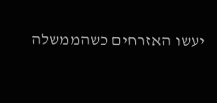יעשו האזרחים כשהממשלה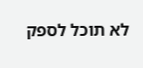לא תוכל לספק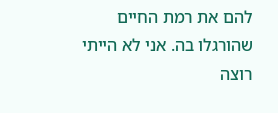להם את רמת החיים שהורגלו בה. אני לא הייתי רוצה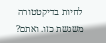לחיות בדיקטטורה משגשת כזו. ואתם?